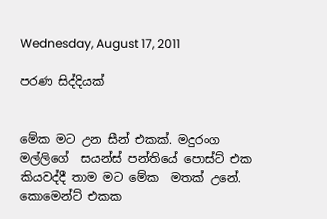Wednesday, August 17, 2011

පරණ සිද්දියක්


මේක මට උන සීන් එකක්. මදුරංග මල්ලිගේ  සයන්ස් පන්තියේ පොස්ට් එක කියවද්දී තාම මට මේක  මතක් උනේ. කොමෙන්ට් එකක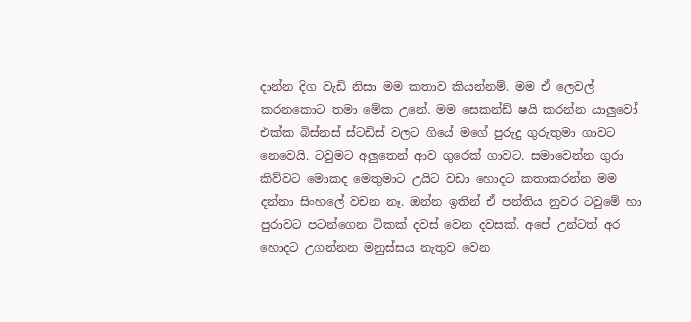දාන්න දිග වැඩි නිසා මම කතාව කියන්නම්. මම ඒ ලෙවල් කරනකොට තමා මේක උනේ. මම සෙකන්ඩ් ෂයි කරන්න යාලුවෝ එක්ක බිස්නස් ස්ටඩිස් වලට ගියේ මගේ පුරුදු ගුරුතුමා ගාවට නෙවෙයි. ටවුමට අලුතෙන් ආව ගුරෙක් ගාවට. සමාවෙන්න ගුරා කිව්වට මොකද මෙතුමාට උයිට වඩා හොදට කතාකරන්න මම දන්නා සිංහලේ වචන නෑ. ඔන්න ඉතින් ඒ පන්තිය නුවර ටවුමේ හා පුරාවට පටන්ගෙන ටිකක් දවස් වෙන දවසක්. අපේ උන්ටත් අර හොදට උගන්නන මනුස්සය නැතුව වෙන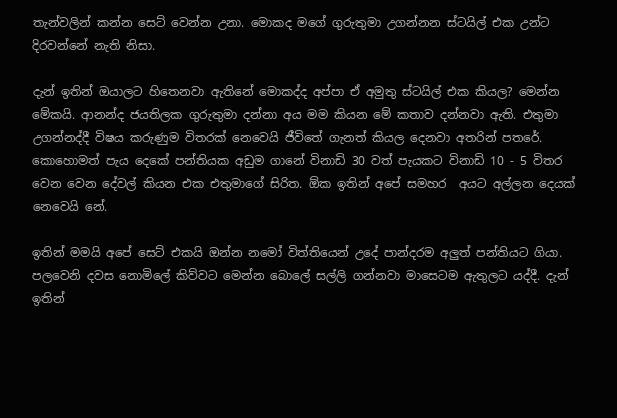තැන්වලින් කන්න සෙට් වෙන්න උනා. මොකද මගේ ගුරුතුමා උගන්නන ස්ටයිල් එක උන්ට දිරවන්නේ නැති නිසා.

දැන් ඉතින් ඔයාලට හිතෙනවා ඇතිනේ මොකද්ද අප්පා ඒ අමුතු ස්ටයිල් එක කියල? මෙන්න මේකයි. ආනන්ද ජයතිලක ගුරුතුමා දන්නා අය මම කියන මේ කතාව දන්නවා ඇති. එතුමා උගන්නද්දී විෂය කරුණුම විතරක් නෙවෙයි ජීවිතේ ගැනත් කියල දෙනවා අතරින් පතරේ. කොහොමත් පැය දෙකේ පන්තියක අඩුම ගානේ විනාඩි 30 වත් පැයකට විනාඩි 10 - 5 විතර වෙන වෙන දේවල් කියන එක එතුමාගේ සිරිත. ඕක ඉතින් අපේ සමහර  අයට අල්ලන දෙයක් නෙවෙයි නේ.

ඉතින් මමයි අපේ සෙට් එකයි ඔන්න නමෝ විත්තියෙන් උදේ පාන්දරම අලුත් පන්තියට ගියා. පලවෙනි දවස නොමිලේ කිව්වට මෙන්න බොලේ සල්ලි ගන්නවා මාසෙටම ඇතුලට යද්දී. දැන් ඉතින්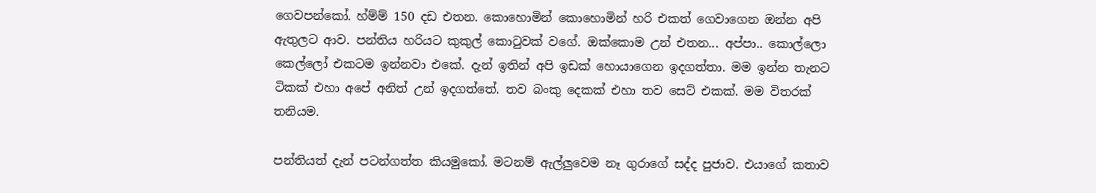ගෙවපන්කෝ. හ්ම්ම් 150 දඩ එතන. කොහොමින් කොහොමින් හරි එකත් ගෙවාගෙන ඔන්න අපි ඇතුලට ආව. පන්තිය හරියට කුකුල් කොටුවක් වගේ. ඔක්කොම උන් එතන... අප්පා.. කොල්ලො කෙල්ලෝ එකටම ඉන්නවා එකේ. දැන් ඉතින් අපි ඉඩක් හොයාගෙන ඉදගත්තා. මම ඉන්න තැනට ටිකක් එහා අපේ අනිත් උන් ඉදගත්තේ. තව බංකු දෙකක් එහා තව සෙට් එකක්. මම විතරක් තනියම.

පන්තියත් දැන් පටන්ගත්ත කියමුකෝ. මටනම් ඇල්ලුවෙම නෑ ගුරාගේ සද්ද පුජාව. එයාගේ කතාව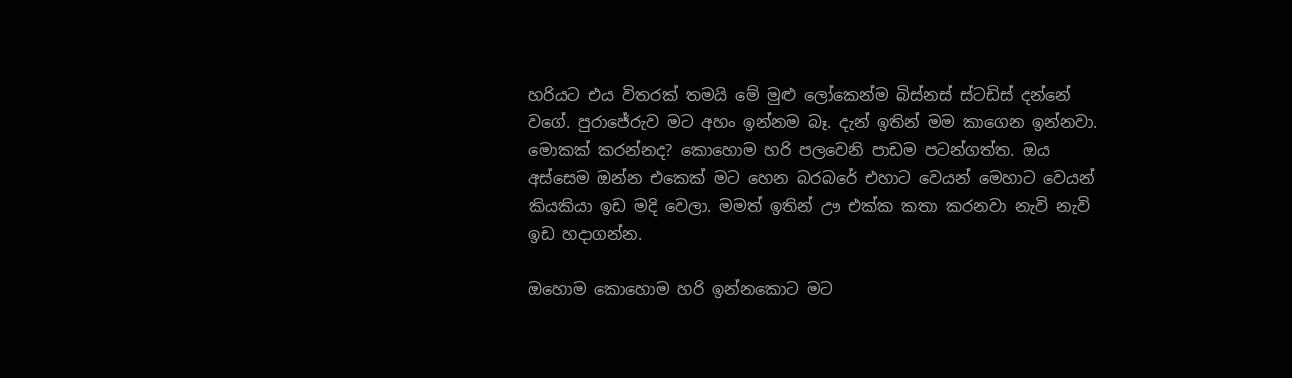හරියට එය විතරක් තමයි මේ මුළු ලෝකෙන්ම බිස්නස් ස්ටඩිස් දන්නේ වගේ. පුරාජේරුව මට අහං ඉන්නම බෑ. දැන් ඉතින් මම කාගෙන ඉන්නවා. මොකක් කරන්නද? කොහොම හරි පලවෙනි පාඩම පටන්ගත්ත. ඔය අස්සෙම ඔන්න එකෙක් මට හෙන බරබරේ එහාට වෙයන් මෙහාට වෙයන් කියකියා ඉඩ මදි වෙලා. මමත් ඉතින් ඌ එක්ක කතා කරනවා නැවි නැවි ඉඩ හදාගන්න.

ඔහොම කොහොම හරි ඉන්නකොට මට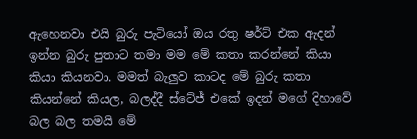ඇහෙනවා එයි බුරු පැටියෝ ඔය රතු ෂර්ට් එක ඇදන් ඉන්න බුරු පුතාට තමා මම මේ කතා කරන්නේ කියා කියා කියනවා. මමත් බැලුව කාටද මේ බුරු කතා කියන්නේ කියල, බලද්දී ස්ටේජ් එකේ ඉදන් මගේ දිහාවේ බල බල තමයි මේ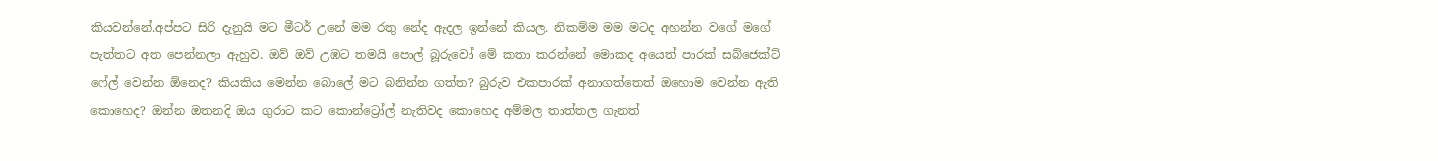කියවන්නේ.අප්පට සිරි දැනුයි මට මීටර් උනේ මම රතු නේද ඇදල ඉන්නේ කියල. නිකම්ම මම මටද අහන්න වගේ මගේ පැත්තට අත පෙන්නලා ඇහුව. ඔව් ඔව් උඹට තමයි පොල් බූරුවෝ මේ කතා කරන්නේ මොකද අයෙත් පාරක් සබ්ජෙක්ට් ෆේල් වෙන්න ඕනෙද? කියකිය මෙන්න බොලේ මට බනින්න ගත්ත? බුරුව එකපාරක් අනාගත්තෙත් ඔහොම වෙන්න ඇති කොහෙද? ඔන්න ඔතනදි ඔය ගුරාට කට කොන්ට්‍රෝල් නැතිවද කොහෙද අම්මල තාත්තල ගැනත්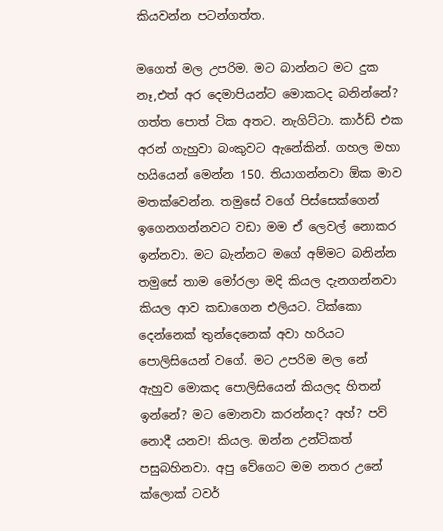කියවන්න පටන්ගත්ත.

මගෙත් මල උපරිම. මට බාන්නට මට දුක නෑ,එත් අර දෙමාපියන්ට මොකටද බනින්නේ? ගත්ත පොත් ටික අතට. නැගිට්ටා. කාර්ඩ් එක අරන් ගැහුවා බංකුවට ඇනේකින්. ගහල මහා හයියෙන් මෙන්න 150. තියාගන්නවා ඕක මාව මතක්වෙන්න. තමුසේ වගේ පිස්සෙක්ගෙන් ඉගෙනගන්නවට වඩා මම ඒ ලෙවල් නොකර ඉන්නවා. මට බැන්නට මගේ අම්මට බනින්න තමුසේ තාම මෝරලා මදි කියල දැනගන්නවා කියල ආව කඩාගෙන එලියට. ටික්කො දෙන්නෙක් තුන්දෙනෙක් අවා හරියට පොලිසියෙන් වගේ. මට උපරිම මල නේ ඇහුව මොකද පොලිසියෙන් කියලද හිතන් ඉන්නේ? මට මොනවා කරන්නද? අහ්? පව් නොදී යනව! කියල. ඔන්න උන්ටිකත් පසුබහිනවා. අපු වේගෙට මම නතර උනේ ක්ලොක් ටවර්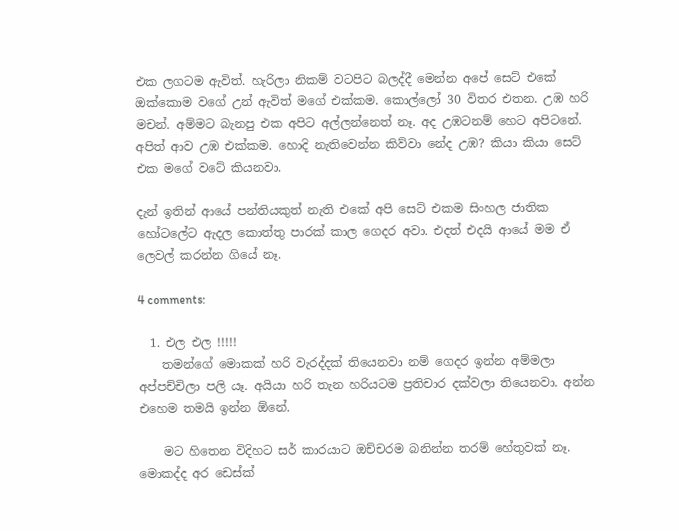එක ලගටම ඇවිත්. හැරිලා නිකම් වටපිට බලද්දී මෙන්න අපේ සෙට් එකේ ඔක්කොම වගේ උන් ඇවිත් මගේ එක්කම. කොල්ලෝ 30 විතර එතන. උඹ හරි මචන්. අම්මට බැනපු එක අපිට අල්ලන්නෙත් නෑ. අද උඹටනම් හෙට අපිටනේ. අපිත් ආව උඹ එක්කම. හොදි නැතිවෙන්න කිව්වා නේද උඹ? කියා කියා සෙට් එක මගේ වටේ කියනවා.

දැන් ඉතින් ආයේ පන්තියකුත් නැති එකේ අපි සෙට් එකම සිංහල ජාතික හෝටලේට ඇදල කොත්තු පාරක් කාල ගෙදර අවා. එදත් එදයි ආයේ මම ඒ ලෙවල් කරන්න ගියේ නෑ.

4 comments:

  1. එල එල !!!!!
    තමන්ගේ මොකක් හරි වැරද්දක් තියෙනවා නම් ගෙදර ඉන්න අම්මලා අප්පච්චිලා පලි යෑ. අයියා හරි තැන හරියටම ප්‍රතිචාර දක්වලා තියෙනවා. අන්න එහෙම තමයි ඉන්න ඕනේ.

    මට හිතෙන විදිහට සර් කාරයාට ඔච්චරම බනින්න තරම් හේතුවක් නෑ. මොකද්ද අර ඩෙස්ක්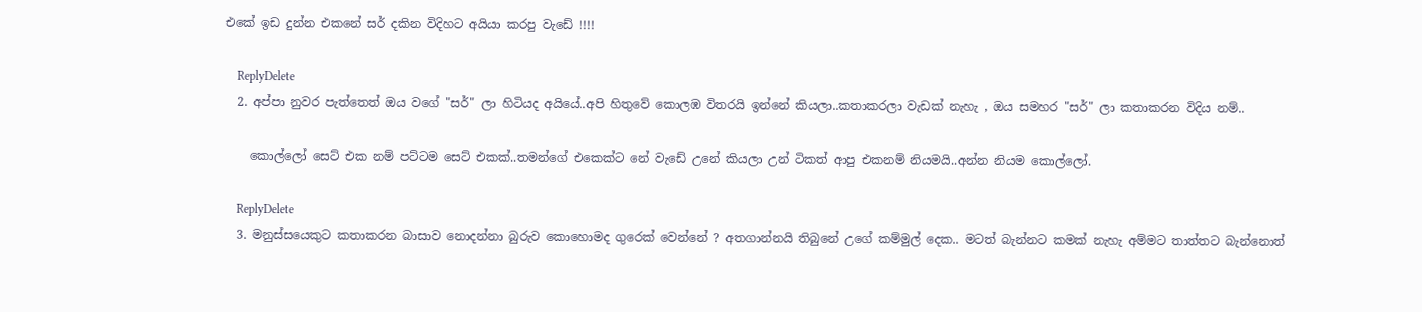එකේ ඉඩ දුන්න එකනේ සර් දකින විදිහට අයියා කරපු වැඩේ !!!!

    ReplyDelete
  2. අප්පා නුවර පැත්තෙත් ඔය වගේ "සර්" ලා හිටියද අයියේ..අපි හිතුවේ කොලඹ විතරයි ඉන්නේ කියලා..කතාකරලා වැඩක් නැහැ , ඔය සමහර "සර්" ලා කතාකරන විදිය නම්..

    කොල්ලෝ සෙට් එක නම් පට්ටම සෙට් එකක්..තමන්ගේ එකෙක්ට නේ වැඩේ උනේ කියලා උන් ටිකත් ආපු එකනම් නියමයි..අන්න නියම කොල්ලෝ.

    ReplyDelete
  3. මනුස්සයෙකුට කතාකරන බාසාව නොදන්නා බුරුව කොහොමද ගුරෙක් වෙන්නේ ? අතගාන්නයි තිබුනේ උගේ කම්මුල් දෙක.. මටත් බැන්නට කමක් නැහැ අම්මට තාත්තට බැන්නොත්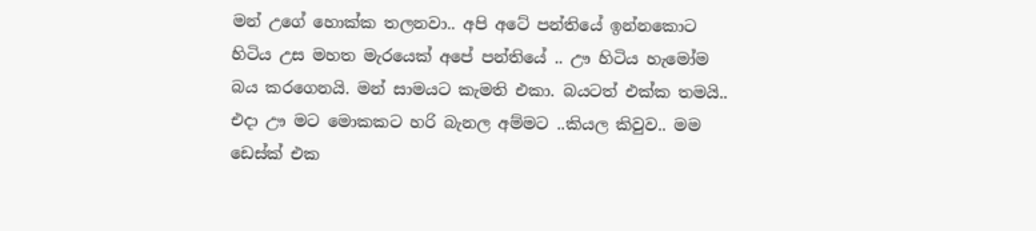මන් උගේ හොක්ක තලනවා.. අපි අටේ පන්තියේ ඉන්නකොට හිටිය උස මහත මැරයෙක් අපේ පන්තියේ .. ඌ හිටිය හැමෝම බය කරගෙනයි. මන් සාමයට කැමති එකා. බයටත් එක්ක තමයි.. එදා ඌ මට මොකකට හරි බැනල අම්මට ..කියල කිවුව.. මම ඩෙස්ක් එක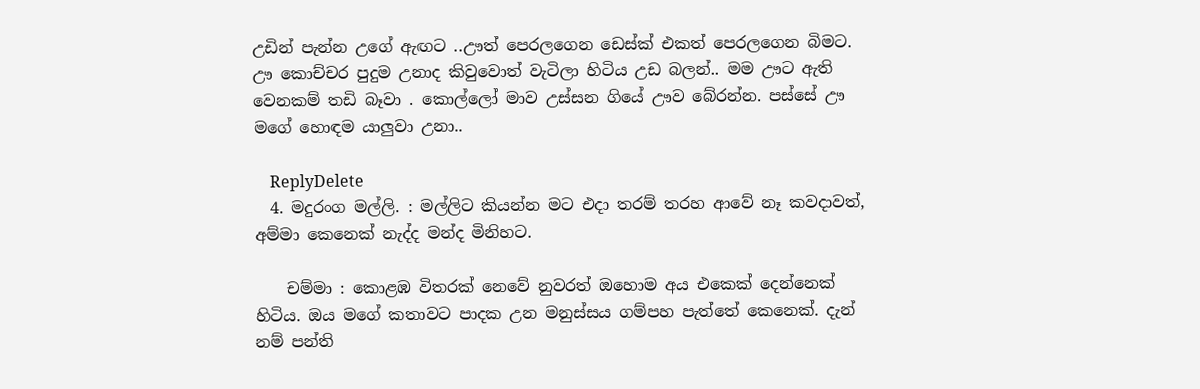උඩින් පැන්න උගේ ඇඟට ..ඌත් පෙරලගෙන ඩෙස්ක් එකත් පෙරලගෙන බිමට. ඌ කොච්චර පුදුම උනාද කිවුවොත් වැටිලා හිටිය උඩ බලන්.. මම ඌට ඇති වෙනකම් තඩි බෑවා . කොල්ලෝ මාව උස්සන ගියේ ඌව බේරන්න. පස්සේ ඌ මගේ හොඳම යාලුවා උනා..

    ReplyDelete
  4. මදුරංග මල්ලි. : මල්ලිට කියන්න මට එදා තරම් තරහ ආවේ නෑ කවදාවත්, අම්මා කෙනෙක් නැද්ද මන්ද මිනිහට.

    චම්මා : කොළඹ විතරක් නෙවේ නුවරත් ඔහොම අය එකෙක් දෙන්නෙක් හිටිය. ඔය මගේ කතාවට පාදක උන මනුස්සය ගම්පහ පැත්තේ කෙනෙක්. දැන් නම් පන්ති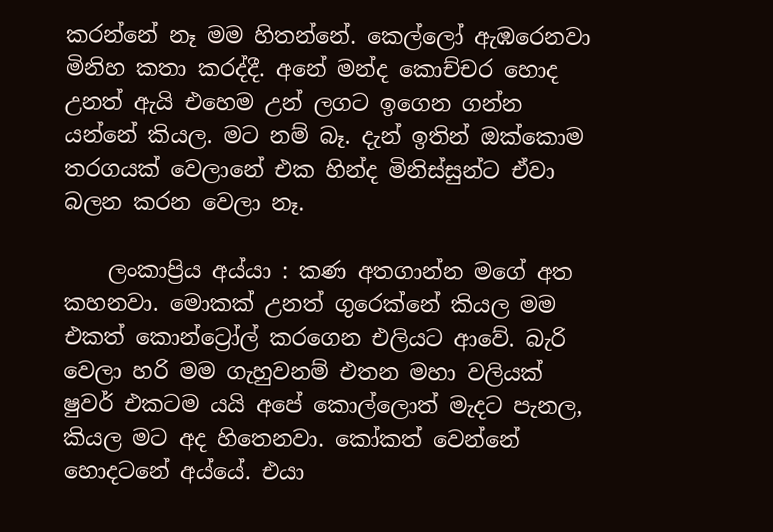කරන්නේ නෑ මම හිතන්නේ. කෙල්ලෝ ඇඹරෙනවා මිනිහ කතා කරද්දී. අනේ මන්ද කොච්චර හොද උනත් ඇයි එහෙම උන් ලගට ඉගෙන ගන්න යන්නේ කියල. මට නම් බෑ. දැන් ඉතින් ඔක්කොම තරගයක් වෙලානේ එක හින්ද මිනිස්සුන්ට ඒවා බලන කරන වෙලා නෑ.

    ලංකාප්‍රිය අය්යා : කණ අතගාන්න මගේ අත කහනවා. මොකක් උනත් ගුරෙක්නේ කියල මම එකත් කොන්ට්‍රෝල් කරගෙන එලියට ආවේ. බැරි වෙලා හරි මම ගැහුවනම් එතන මහා වලියක් ෂුවර් එකටම යයි අපේ කොල්ලොත් මැදට පැනල, කියල මට අද හිතෙනවා. කෝකත් වෙන්නේ හොදටනේ අය්යේ. එයා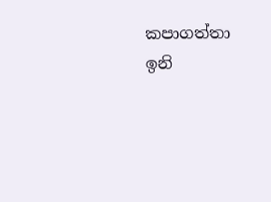කපාගත්තා ඉනි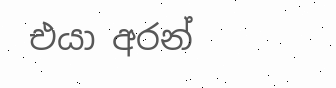එයා අරන්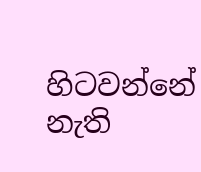හිටවන්නේ නැති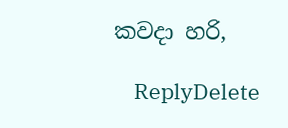කවදා හරි,

    ReplyDelete